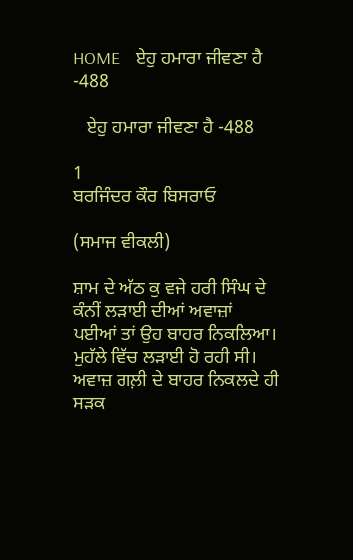HOME    ਏਹੁ ਹਮਾਰਾ ਜੀਵਣਾ ਹੈ -488

   ਏਹੁ ਹਮਾਰਾ ਜੀਵਣਾ ਹੈ -488

1
ਬਰਜਿੰਦਰ ਕੌਰ ਬਿਸਰਾਓ

(ਸਮਾਜ ਵੀਕਲੀ)

ਸ਼ਾਮ ਦੇ ਅੱਠ ਕੁ ਵਜੇ ਹਰੀ ਸਿੰਘ ਦੇ ਕੰਨੀਂ ਲੜਾਈ ਦੀਆਂ ਅਵਾਜ਼ਾਂ ਪਈਆਂ ਤਾਂ ਉਹ ਬਾਹਰ ਨਿਕਲਿਆ। ਮੁਹੱਲੇ ਵਿੱਚ ਲੜਾਈ ਹੋ ਰਹੀ ਸੀ। ਅਵਾਜ਼ ਗਲ਼ੀ ਦੇ ਬਾਹਰ ਨਿਕਲਦੇ ਹੀ ਸੜਕ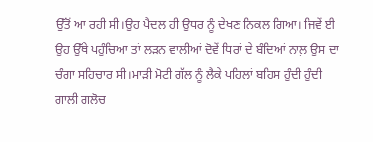ਉੱਤੋਂ ਆ ਰਹੀ ਸੀ।ਉਹ ਪੈਦਲ ਹੀ ਉਧਰ ਨੂੰ ਦੇਖਣ ਨਿਕਲ ਗਿਆ। ਜਿਵੇਂ ਈ ਉਹ ਉੱਥੇ ਪਹੁੰਚਿਆ ਤਾਂ ਲੜਨ ਵਾਲੀਆਂ ਦੋਵੇਂ ਧਿਰਾਂ ਦੇ ਬੰਦਿਆਂ ਨਾਲ਼ ਉਸ ਦਾ ਚੰਗਾ ਸਹਿਚਾਰ ਸੀ।ਮਾੜੀ ਮੋਟੀ ਗੱਲ ਨੂੰ ਲੈਕੇ ਪਹਿਲਾਂ ਬਹਿਸ ਹੁੰਦੀ ਹੁੰਦੀ ਗਾਲੀ ਗਲੋਚ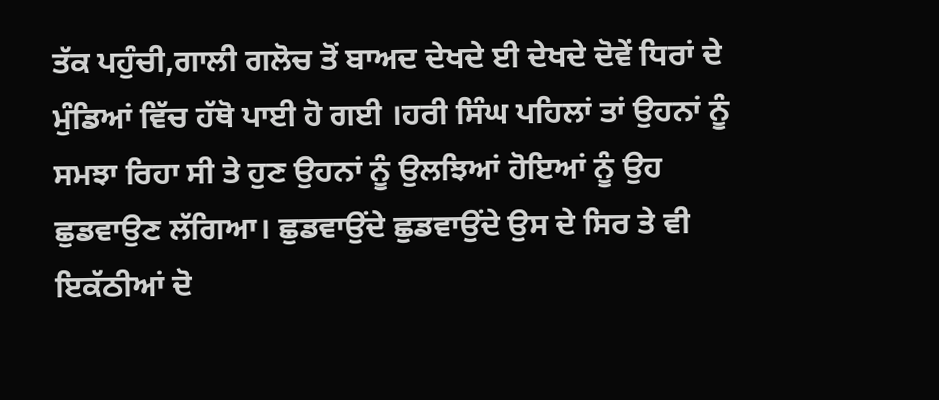ਤੱਕ ਪਹੁੰਚੀ,ਗਾਲੀ ਗਲੋਚ ਤੋਂ ਬਾਅਦ ਦੇਖਦੇ ਈ ਦੇਖਦੇ ਦੋਵੇਂ ਧਿਰਾਂ ਦੇ ਮੁੰਡਿਆਂ ਵਿੱਚ ਹੱਥੋ ਪਾਈ ਹੋ ਗਈ ।ਹਰੀ ਸਿੰਘ ਪਹਿਲਾਂ ਤਾਂ ਉਹਨਾਂ ਨੂੰ ਸਮਝਾ ਰਿਹਾ ਸੀ ਤੇ ਹੁਣ ਉਹਨਾਂ ਨੂੰ ਉਲਝਿਆਂ ਹੋਇਆਂ ਨੂੰ ਉਹ ਛੁਡਵਾਉਣ ਲੱਗਿਆ। ਛੁਡਵਾਉਂਦੇ ਛੁਡਵਾਉਂਦੇ ਉਸ ਦੇ ਸਿਰ ਤੇ ਵੀ ਇਕੱਠੀਆਂ ਦੋ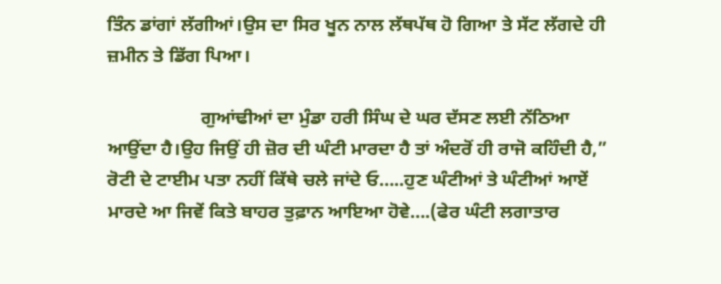ਤਿੰਨ ਡਾਂਗਾਂ ਲੱਗੀਆਂ।ਉਸ ਦਾ ਸਿਰ ਖੂਨ ਨਾਲ ਲੱਥਪੱਥ ਹੋ ਗਿਆ ਤੇ ਸੱਟ ਲੱਗਦੇ ਹੀ ਜ਼ਮੀਨ ਤੇ ਡਿੱਗ ਪਿਆ।

                    ਗੁਆਂਢੀਆਂ ਦਾ ਮੁੰਡਾ ਹਰੀ ਸਿੰਘ ਦੇ ਘਰ ਦੱਸਣ ਲਈ ਨੱਠਿਆ ਆਉਂਦਾ ਹੈ।ਉਹ ਜਿਉਂ ਹੀ ਜ਼ੋਰ ਦੀ ਘੰਟੀ ਮਾਰਦਾ ਹੈ ਤਾਂ ਅੰਦਰੋਂ ਹੀ ਰਾਜੋ ਕਹਿੰਦੀ ਹੈ,” ਰੋਟੀ ਦੇ ਟਾਈਮ ਪਤਾ ਨਹੀਂ ਕਿੱਥੇ ਚਲੇ ਜਾਂਦੇ ਓ…..ਹੁਣ ਘੰਟੀਆਂ ਤੇ ਘੰਟੀਆਂ ਆਏਂ ਮਾਰਦੇ ਆ ਜਿਵੇਂ ਕਿਤੇ ਬਾਹਰ ਤੁਫ਼ਾਨ ਆਇਆ ਹੋਵੇ….(ਫੇਰ ਘੰਟੀ ਲਗਾਤਾਰ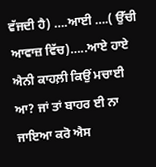ਵੱਜਦੀ ਹੈ) ….ਆਈ ….( ਉੱਚੀ ਆਵਾਜ਼ ਵਿੱਚ)…..ਆਏ ਹਾਏ ਐਨੀ ਕਾਹਲ਼ੀ ਕਿਉਂ ਮਚਾਈ‌ ਆ? ਜਾਂ ਤਾਂ ਬਾਹਰ ਈ ਨਾ ਜਾਇਆ ਕਰੋ ਐਸ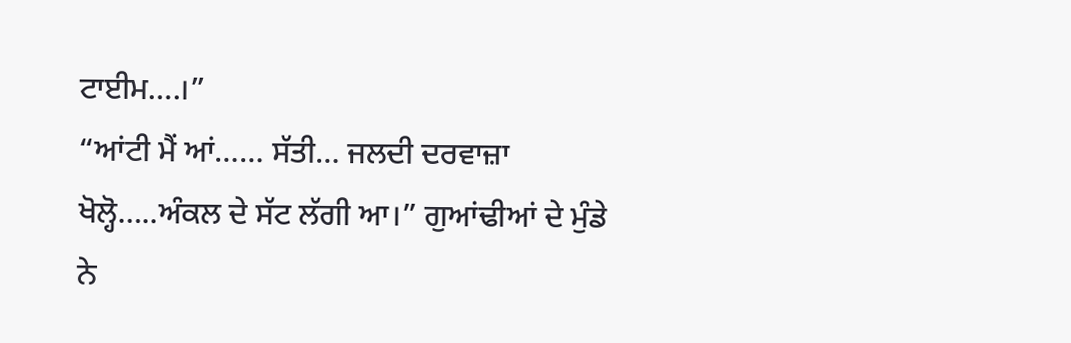ਟਾਈਮ….।”
“ਆਂਟੀ ਮੈਂ ਆਂ…… ਸੱਤੀ… ਜਲਦੀ ਦਰਵਾਜ਼ਾ ਖੋਲ੍ਹੋ…..ਅੰਕਲ ਦੇ ਸੱਟ ਲੱਗੀ ਆ।” ਗੁਆਂਢੀਆਂ ਦੇ ਮੁੰਡੇ ਨੇ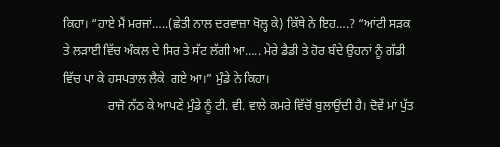ਕਿਹਾ। “ਹਾਏ ਮੈਂ ਮਰਜਾਂ…..(ਛੇਤੀ ਨਾਲ ਦਰਵਾਜ਼ਾ ਖੋਲ੍ਹ ਕੇ) ਕਿੱਥੇ ਨੇ‌ ਇਹ….? “ਆਂਟੀ ਸੜਕ ਤੇ ਲੜਾਈ ਵਿੱਚ ਅੰਕਲ ਦੇ ਸਿਰ ਤੇ ਸੱਟ ਲੱਗੀ ਆ….. ਮੇਰੇ ਡੈਡੀ ਤੇ ਹੋਰ ਬੰਦੇ ਉਹਨਾਂ ਨੂੰ ਗੱਡੀ ਵਿੱਚ ਪਾ ਕੇ ਹਸਪਤਾਲ ਲੈਕੇ  ਗਏ ਆ।” ਮੁੰਡੇ ਨੇ ਕਿਹਾ।
              ਰਾਜੋ ਨੱਠ ਕੇ ਆਪਣੇ ਮੁੰਡੇ ਨੂੰ ਟੀ. ਵੀ. ਵਾਲੇ ਕਮਰੇ ਵਿੱਚੋਂ ਬੁਲਾਉਂਦੀ ਹੈ। ਦੋਵੇਂ ਮਾਂ ਪੁੱਤ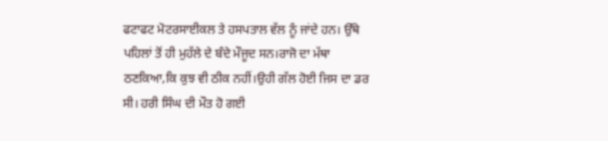ਫਟਾਫਟ ਮੋਟਰਸਾਈਕਲ ਤੇ ਹਸਪਤਾਲ ਵੱਲ ਨੂੰ ਜਾਂਦੇ ਹਨ। ਉੱਥੇ ਪਹਿਲਾਂ ਤੋਂ ਹੀ ਮੁਹੱਲੇ ਦੇ ਬੰਦੇ ਮੌਜੂਦ ਸਨ।ਰਾਜੋ ਦਾ ਮੱਥਾ ਠਣਕਿਆ,ਕਿ ਕੁਝ ਵੀ ਠੀਕ ਨਹੀਂ।ਉਹੀ ਗੱਲ ਹੋਈ ਜਿਸ ਦਾ ਡਰ ਸੀ। ਹਰੀ ਸਿੰਘ ਦੀ ਮੌਤ ਹੋ ਗਈ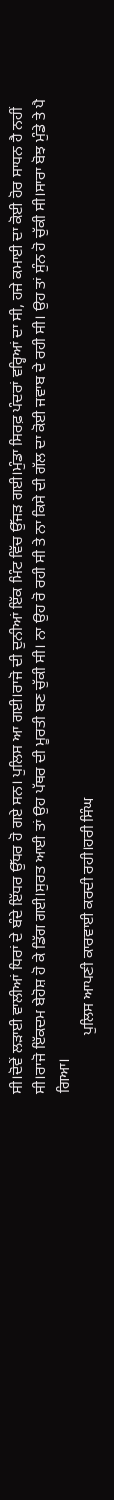ਸੀ।ਦੋਵੇਂ ਲੜਾਈ ਵਾਲੀਆਂ ਧਿਰਾਂ ਦੇ ਬੰਦੇ ਇੱਧਰ ਉੱਧਰ ਹੋ ਗਏ ਸਨ। ਪੁਲਿਸ ਆ ਗਈ।ਰਾਜੋ ਦੀ ਦੁਨੀਆਂ ਇੱਕ ਮਿੰਟ ਵਿੱਚ ਉੱਜੜ ਗਈ।ਮੁੰਡਾ ਸਿਰਫ਼ ਪੰਦਰਾਂ ਵਰ੍ਹਿਆਂ ਦਾ ਸੀ, ਹਜੇ ਕਮਾਈ ਦਾ ਕੋਈ ਹੋਰ ਸਾਧਨ ਹੈ ਨਹੀਂ ਸੀ।ਰਾਜੋ ਇੱਕਦਮ ਬੇਹੋਸ਼ ਹੋ ਕੇ ਡਿੱਗ ਗਈ।ਸੁਰਤ ਆਈ ਤਾਂ ਉਹ ਪੱਥਰ ਦੀ ਮੂਰਤੀ ਬਣ ਚੁੱਕੀ ਸੀ। ਨਾ ਉਹ ਰੋ ਰਹੀ ਸੀ ਤੇ ਨਾ ਕਿਸੇ ਦੀ ਗੱਲ ਦਾ ਕੋਈ ਜਵਾਬ ਦੇ ਰਹੀ ਸੀ। ਉਹ ਤਾਂ ਸੁੰਨ ਹੋ ਚੁੱਕੀ ਸੀ।ਸਾਰਾ ਬੋਝ ਮੁੰਡੇ ਤੇ ਪੈ ਗਿਆ।
               ਪੁਲਿਸ ਆਪਣੀ ਕਾਰਵਾਈ ਕਰਦੀ ਰਹੀ।ਹਰੀ ਸਿੰਘ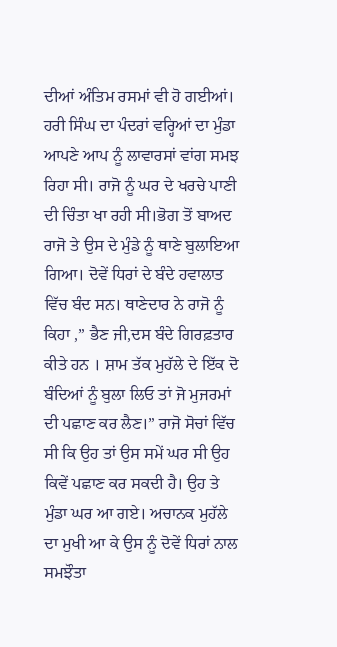ਦੀਆਂ ਅੰਤਿਮ ਰਸਮਾਂ ਵੀ ਹੋ ਗਈਆਂ। ਹਰੀ ਸਿੰਘ ਦਾ ਪੰਦਰਾਂ ਵਰ੍ਹਿਆਂ ਦਾ ਮੁੰਡਾ ਆਪਣੇ ਆਪ ਨੂੰ ਲਾਵਾਰਸਾਂ ਵਾਂਗ ਸਮਝ ਰਿਹਾ ਸੀ। ਰਾਜੋ ਨੂੰ ਘਰ ਦੇ ਖਰਚੇ ਪਾਣੀ ਦੀ ਚਿੰਤਾ ਖਾ ਰਹੀ ਸੀ।ਭੋਗ ਤੋਂ ਬਾਅਦ ਰਾਜੋ ਤੇ ਉਸ ਦੇ ਮੁੰਡੇ ਨੂੰ ਥਾਣੇ ਬੁਲਾਇਆ ਗਿਆ। ਦੋਵੇਂ ਧਿਰਾਂ ਦੇ ਬੰਦੇ ਹਵਾਲਾਤ ਵਿੱਚ ਬੰਦ ਸਨ। ਥਾਣੇਦਾਰ ਨੇ ਰਾਜੋ ਨੂੰ ਕਿਹਾ ,” ਭੈਣ ਜੀ,ਦਸ ਬੰਦੇ ਗਿਰਫ਼ਤਾਰ ਕੀਤੇ ਹਨ । ਸ਼ਾਮ ਤੱਕ ਮੁਹੱਲੇ ਦੇ ਇੱਕ ਦੋ ਬੰਦਿਆਂ ਨੂੰ ਬੁਲਾ ਲਿਓ ਤਾਂ ਜੋ ਮੁਜਰਮਾਂ ਦੀ ਪਛਾਣ ਕਰ ਲੈਣ।” ਰਾਜੋ ਸੋਚਾਂ ਵਿੱਚ ਸੀ ਕਿ ਉਹ ਤਾਂ ਉਸ ਸਮੇਂ ਘਰ ਸੀ ਉਹ ਕਿਵੇਂ ਪਛਾਣ ਕਰ ਸਕਦੀ ਹੈ। ਉਹ ਤੇ ਮੁੰਡਾ ਘਰ ਆ ਗਏ। ਅਚਾਨਕ ਮੁਹੱਲੇ ਦਾ ਮੁਖੀ ਆ ਕੇ ਉਸ ਨੂੰ ਦੋਵੇਂ ਧਿਰਾਂ ਨਾਲ ਸਮਝੌਤਾ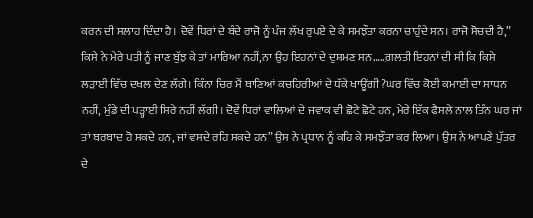ਕਰਨ ਦੀ ਸਲਾਹ ਦਿੰਦਾ ਹੈ। ਦੋਵੇਂ ਧਿਰਾਂ ਦੇ ਬੰਦੇ ਰਾਜੋ ਨੂੰ ਪੰਜ ਲੱਖ ਰੁਪਏ ਦੇ ਕੇ ਸਮਝੌਤਾ ਕਰਨਾ ਚਾਹੁੰਦੇ ਸਨ। ਰਾਜੋ ਸੋਚਦੀ ਹੈ,” ਕਿਸੇ ਨੇ ਮੇਰੇ ਪਤੀ ਨੂੰ ਜਾਣ ਬੁੱਝ ਕੇ ਤਾਂ ਮਾਰਿਆ ਨਹੀਂ,ਨਾ ਉਹ ਇਹਨਾਂ ਦੇ ਦੁਸ਼ਮਣ ਸਨ…..ਗ਼ਲਤੀ ਇਹਨਾਂ ਦੀ ਸੀ ਕਿ ਕਿਸੇ ਲੜਾਈ ਵਿੱਚ ਦਖਲ ਦੇਣ ਲੱਗੇ। ਕਿੰਨਾ ਚਿਰ ਮੈਂ ਥਾਣਿਆਂ ਕਚਹਿਰੀਆਂ ਦੇ ਧੱਕੇ ਖਾਊਂਗੀ ?ਘਰ ਵਿੱਚ ਕੋਈ ਕਮਾਈ ਦਾ ਸਾਧਨ ਨਹੀਂ, ਮੁੰਡੇ ਦੀ ਪੜ੍ਹਾਈ ਸਿਰੇ ਨਹੀਂ ਲੱਗੀ। ਦੋਵੇਂ ਧਿਰਾਂ ਵਾਲਿਆਂ ਦੇ ਜਵਾਕ ਵੀ ਛੋਟੇ ਛੋਟੇ ਹਨ, ਮੇਰੇ ਇੱਕ ਫੈਸਲੇ ਨਾਲ ਤਿੰਨ ਘਰ ਜਾਂ ਤਾਂ ਬਰਬਾਦ ਹੋ ਸਕਦੇ ਹਨ, ਜਾਂ ਵਸਦੇ ਰਹਿ ਸਕਦੇ ਹਨ” ਉਸ ਨੇ ਪ੍ਰਧਾਨ ਨੂੰ ਕਹਿ ਕੇ ਸਮਝੌਤਾ ਕਰ ਲਿਆ। ਉਸ ਨੇ ਆਪਣੇ ਪੁੱਤਰ ਦੇ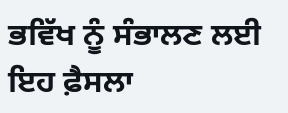ਭਵਿੱਖ ਨੂੰ ਸੰਭਾਲਣ ਲਈ ਇਹ ਫ਼ੈਸਲਾ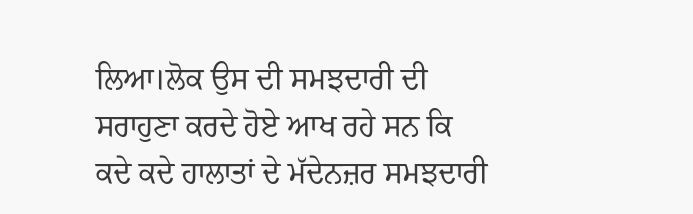ਲਿਆ।ਲੋਕ ਉਸ ਦੀ ਸਮਝਦਾਰੀ ਦੀ ਸਰਾਹੁਣਾ ਕਰਦੇ ਹੋਏ ਆਖ ਰਹੇ ਸਨ ਕਿ ਕਦੇ ਕਦੇ ਹਾਲਾਤਾਂ ਦੇ ਮੱਦੇਨਜ਼ਰ ਸਮਝਦਾਰੀ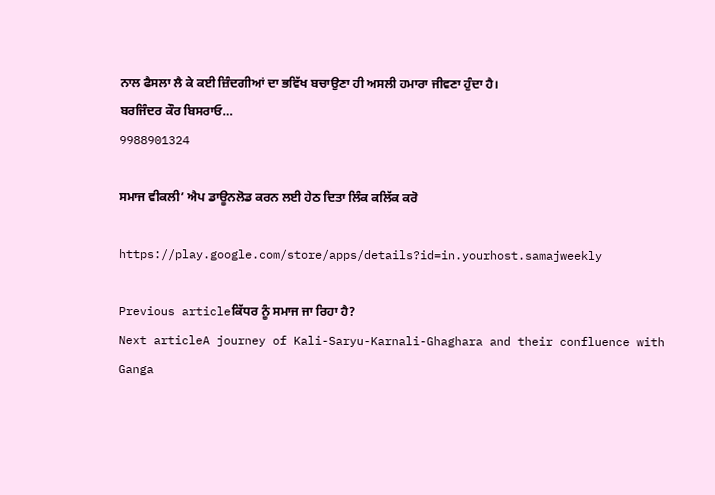ਨਾਲ ਫੈਸਲਾ ਲੈ ਕੇ ਕਈ ਜ਼ਿੰਦਗੀਆਂ ਦਾ ਭਵਿੱਖ ਬਚਾਉਣਾ ਹੀ ਅਸਲੀ ਹਮਾਰਾ ਜੀਵਣਾ ਹੁੰਦਾ ਹੈ।
ਬਰਜਿੰਦਰ ਕੌਰ ਬਿਸਰਾਓ…
9988901324

ਸਮਾਜ ਵੀਕਲੀ’ ਐਪ ਡਾਊਨਲੋਡ ਕਰਨ ਲਈ ਹੇਠ ਦਿਤਾ ਲਿੰਕ ਕਲਿੱਕ ਕਰੋ

https://play.google.com/store/apps/details?id=in.yourhost.samajweekly

Previous articleਕਿੱਧਰ ਨੂੰ ਸਮਾਜ ਜਾ ਰਿਹਾ ਹੈ?
Next articleA journey of Kali-Saryu-Karnali-Ghaghara and their confluence with Ganga